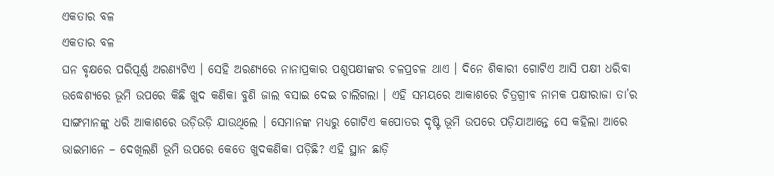ଏକତାର ବଳ
ଏକତାର ବଳ
ଘନ ବୃକ୍ଷରେ ପରିପୂର୍ଣ୍ଣ ଅରଣ୍ୟଟିଏ । ସେହି ଅରଣ୍ୟରେ ନାନାପ୍ରକାର ପଶୁପକ୍ଷୀଙ୍କର ଚଳପ୍ରଚଳ ଥାଏ । ଦିନେ ଶିକାରୀ ଗୋଟିଏ ଆସି ପକ୍ଷୀ ଧରିବା ଉଦ୍ଧେଶ୍ୟରେ ଭୂମି ଉପରେ କିଛି ଖୁଦ କଣିକା ବୁଣି ଜାଲ ବସାଇ ଦେଇ ଚାଲିଗଲା । ଏହି ସମୟରେ ଆକାଶରେ ଚିତ୍ରଗ୍ରୀବ ନାମକ ପକ୍ଷୀରାଜା ତା’ର ସାଙ୍ଗମାନଙ୍କୁ ଧରି ଆକାଶରେ ଉଡ଼ିଉଡ଼ି ଯାଉଥିଲେ । ସେମାନଙ୍କ ମଧ୍ୟରୁ ଗୋଟିଏ କପୋତର ଦୃଷ୍ଟି ଭୂମି ଉପରେ ପଡ଼ିଯାଆନ୍ତେ ସେ କହିଲା ଆରେ ଭାଇମାନେ – ଦେଖିଲଣି ଭୂମି ଉପରେ କେତେ ଖୁଦକଣିକା ପଡ଼ିଛି? ଏହି ସ୍ଥାନ ଛାଡ଼ି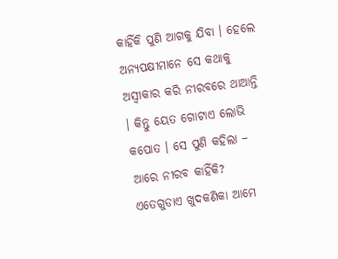କାହିଁକି ପୁଣି ଆଗକୁ ଯିବା । ହେଲେ ଅନ୍ୟପକ୍ଷୀମାନେ ସେ କଥାକୁ ଅସ୍ୱୀକାର କରି ନୀରବରେ ଥାଆନ୍ତି । କିନ୍ତୁ ୟେତ ଗୋଟାଏ ଲୋଭି କପୋତ । ସେ ପୁଣି କହିଲା – ଆରେ ନୀରବ କାହିଁକି? ଏତେଗୁଡାଏ ଖୁଦକଣିକା ଆମେ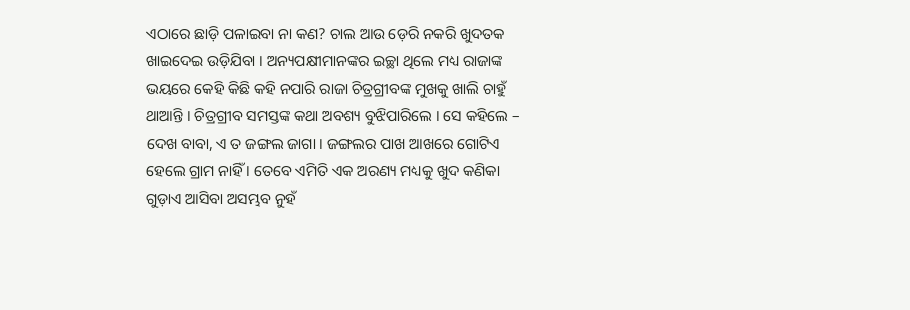ଏଠାରେ ଛାଡ଼ି ପଳାଇବା ନା କଣ? ଚାଲ ଆଉ ଡ଼େରି ନକରି ଖୁଦତକ ଖାଇଦେଇ ଉଡ଼ିଯିବା । ଅନ୍ୟପକ୍ଷୀମାନଙ୍କର ଇଚ୍ଛା ଥିଲେ ମଧ୍ୟ ରାଜାଙ୍କ ଭୟରେ କେହି କିଛି କହି ନପାରି ରାଜା ଚିତ୍ରଗ୍ରୀବଙ୍କ ମୁଖକୁ ଖାଲି ଚାହୁଁ ଥାଆନ୍ତି । ଚିତ୍ରଗ୍ରୀବ ସମସ୍ତଙ୍କ କଥା ଅବଶ୍ୟ ବୁଝିପାରିଲେ । ସେ କହିଲେ – ଦେଖ ବାବା, ଏ ତ ଜଙ୍ଗଲ ଜାଗା । ଜଙ୍ଗଲର ପାଖ ଆଖରେ ଗୋଟିଏ ହେଲେ ଗ୍ରାମ ନାହିଁ । ତେବେ ଏମିତି ଏକ ଅରଣ୍ୟ ମଧ୍ୟକୁ ଖୁଦ କଣିକା ଗୁଡ଼ାଏ ଆସିବା ଅସମ୍ଭବ ନୁହଁ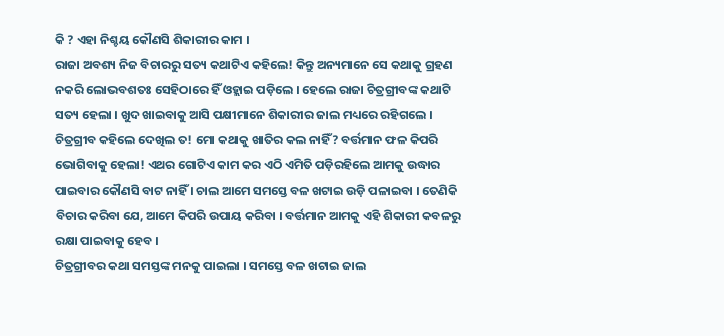କି ? ଏହା ନିଶ୍ଚୟ କୌଣସି ଶିକାରୀର କାମ ।
ରାଜା ଅବଶ୍ୟ ନିଜ ବିଚାରରୁ ସତ୍ୟ କଥାଟିଏ କହିଲେ! କିନ୍ତୁ ଅନ୍ୟମାନେ ସେ କଥାକୁ ଗ୍ରହଣ ନକରି ଲୋଭବଶତଃ ସେହିଠାରେ ହିଁ ଓହ୍ଲାଇ ପଡ଼ିଲେ । ହେଲେ ରାଜା ଚିତ୍ରଗ୍ରୀବଙ୍କ କଥାଟି ସତ୍ୟ ହେଲା । ଖୁଦ ଖାଇବାକୁ ଆସି ପକ୍ଷୀମାନେ ଶିକାରୀର ଜାଲ ମଧ୍ୟରେ ରହିଗଲେ ।
ଚିତ୍ରଗ୍ରୀବ କହିଲେ ଦେଖିଲ ତ! ମୋ କଥାକୁ ଖାତିର କଲ ନାହିଁ? ବର୍ତ୍ତମାନ ଫଳ କିପରି ଭୋଗିବାକୁ ହେଲା! ଏଥର ଗୋଟିଏ କାମ କର ଏଠି ଏମିତି ପଡ଼ିରହିଲେ ଆମକୁ ଉଦ୍ଧାର ପାଇବାର କୌଣସି ବାଟ ନାହିଁ । ଚାଲ ଆମେ ସମସ୍ତେ ବଳ ଖଟାଇ ଉଡ଼ି ପଳାଇବା । ତେଣିକି ବିଚାର କରିବା ଯେ, ଆମେ କିପରି ଉପାୟ କରିବା । ବର୍ତ୍ତମାନ ଆମକୁ ଏହି ଶିକାରୀ କବଳରୁ ରକ୍ଷା ପାଇବାକୁ ହେବ ।
ଚିତ୍ରଗ୍ରୀବର କଥା ସମସ୍ତଙ୍କ ମନକୁ ପାଇଲା । ସମସ୍ତେ ବଳ ଖଟାଇ ଜାଲ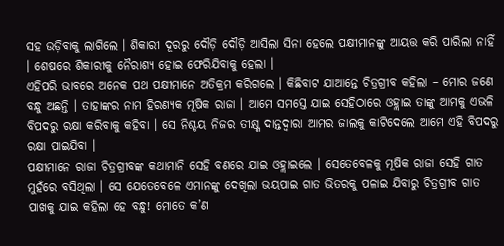ସହ ଉଡ଼ିବାକୁ ଲାଗିଲେ । ଶିକାରୀ ଦୂରରୁ ଦୌଡ଼ି ଦୌଡ଼ି ଆସିଲା ସିନା ହେଲେ ପକ୍ଷୀମାନଙ୍କୁ ଆୟତ୍ତ କରି ପାରିଲା ନାହିଁ । ଶେଷରେ ଶିକାରୀକୁ ନୈରାଶ୍ୟ ହୋଇ ଫେରିଯିବାକୁ ହେଲା ।
ଏହିପରି ଭାବରେ ଅନେକ ପଥ ପକ୍ଷୀମାନେ ଅତିକ୍ରମ କରିଗଲେ । କିଛିବାଟ ଯାଆନ୍ତେ ଚିତ୍ରଗ୍ରୀବ କହିଲା – ମୋର ଜଣେ ବନ୍ଧୁ ଅଛନ୍ତି । ତାହାଙ୍କର ନାମ ହିରଣ୍ୟକ ମୂଷିକ ରାଜା । ଆମେ ସମସ୍ତେ ଯାଇ ସେହିଠାରେ ଓହ୍ଲାଇ ତାଙ୍କୁ ଆମକୁ ଏଭଳି ବିପଦରୁ ରକ୍ଷା କରିବାକୁ କହିବା । ସେ ନିଶ୍ଚୟ ନିଜର ତୀକ୍ଷ୍ଣ ଦାନ୍ତଦ୍ୱାରା ଆମର ଜାଲକୁ କାଟିଦେଲେ ଆମେ ଏହି ବିପଦରୁ ରକ୍ଷା ପାଇଯିବା ।
ପକ୍ଷୀମାନେ ରାଜା ଚିତ୍ରଗ୍ରୀବଙ୍କ କଥାମାନି ସେହି ବଣରେ ଯାଇ ଓହ୍ଲାଇଲେ । ସେତେବେଳକୁ ମୂଷିକ ରାଜା ସେହି ଗାତ ମୁହଁରେ ବସିଥିଲା । ସେ ଯେତେବେଳେ ଏମାନଙ୍କୁ ଦେଖିଲା ଭୟପାଇ ଗାତ ଭିତରକୁ ପଳାଇ ଯିବାରୁ ଚିତ୍ରଗ୍ରୀବ ଗାତ ପାଖକୁ ଯାଇ କହିଲା ହେ ବନ୍ଧୁ! ମୋତେ କ’ଣ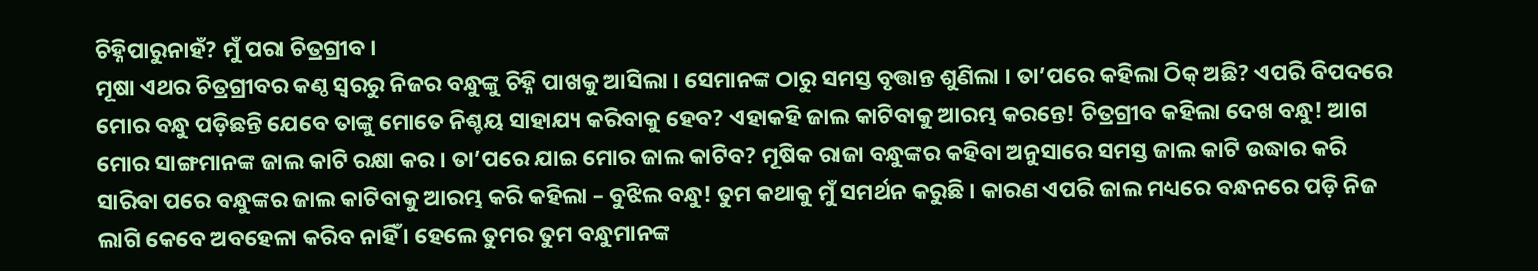ଚିହ୍ନିପାରୁନାହଁ? ମୁଁ ପରା ଚିତ୍ରଗ୍ରୀବ ।
ମୂଷା ଏଥର ଚିତ୍ରଗ୍ରୀବର କଣ୍ଠ ସ୍ୱରରୁ ନିଜର ବନ୍ଧୁଙ୍କୁ ଚିହ୍ନି ପାଖକୁ ଆସିଲା । ସେମାନଙ୍କ ଠାରୁ ସମସ୍ତ ବୃତ୍ତାନ୍ତ ଶୁଣିଲା । ତା’ପରେ କହିଲା ଠିକ୍ ଅଛି? ଏପରି ବିପଦରେ ମୋର ବନ୍ଧୁ ପଡ଼ିଛନ୍ତି ଯେବେ ତାଙ୍କୁ ମୋତେ ନିଶ୍ଚୟ ସାହାଯ୍ୟ କରିବାକୁ ହେବ? ଏହାକହି ଜାଲ କାଟିବାକୁ ଆରମ୍ଭ କରନ୍ତେ! ଚିତ୍ରଗ୍ରୀବ କହିଲା ଦେଖ ବନ୍ଧୁ! ଆଗ ମୋର ସାଙ୍ଗମାନଙ୍କ ଜାଲ କାଟି ରକ୍ଷା କର । ତା’ପରେ ଯାଇ ମୋର ଜାଲ କାଟିବ? ମୂଷିକ ରାଜା ବନ୍ଧୁଙ୍କର କହିବା ଅନୁସାରେ ସମସ୍ତ ଜାଲ କାଟି ଉଦ୍ଧାର କରି ସାରିବା ପରେ ବନ୍ଧୁଙ୍କର ଜାଲ କାଟିବାକୁ ଆରମ୍ଭ କରି କହିଲା – ବୁଝିଲ ବନ୍ଧୁ! ତୁମ କଥାକୁ ମୁଁ ସମର୍ଥନ କରୁଛି । କାରଣ ଏପରି ଜାଲ ମଧ୍ୟରେ ବନ୍ଧନରେ ପଡ଼ି ନିଜ ଲାଗି କେବେ ଅବହେଳା କରିବ ନାହିଁ । ହେଲେ ତୁମର ତୁମ ବନ୍ଧୁମାନଙ୍କ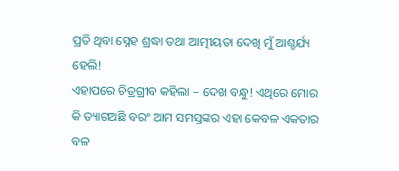ପ୍ରତି ଥିବା ସ୍ନେହ ଶ୍ରଦ୍ଧା ତଥା ଆତ୍ମୀୟତା ଦେଖି ମୁଁ ଆଶ୍ଚର୍ଯ୍ୟ ହେଲି!
ଏହାପରେ ଚିତ୍ରଗ୍ରୀବ କହିଲା – ଦେଖ ବନ୍ଧୁ! ଏଥିରେ ମୋର କି ତ୍ୟାଗଅଛି ବରଂ ଆମ ସମସ୍ତଙ୍କର ଏହା କେବଳ ଏକତାର ବଳ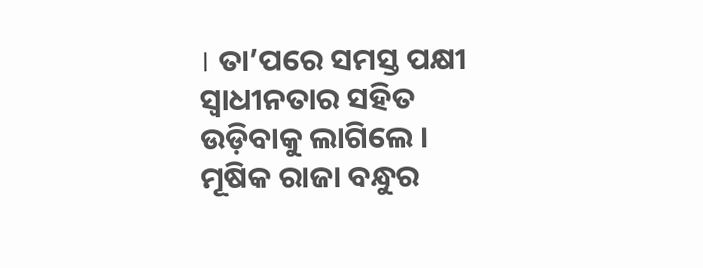। ତା’ପରେ ସମସ୍ତ ପକ୍ଷୀ ସ୍ୱାଧୀନତାର ସହିତ ଉଡ଼ିବାକୁ ଲାଗିଲେ । ମୂଷିକ ରାଜା ବନ୍ଧୁର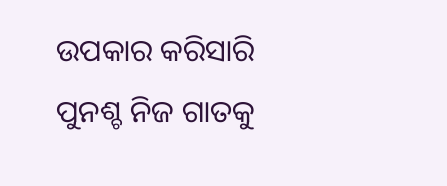ଉପକାର କରିସାରି ପୁନଶ୍ଚ ନିଜ ଗାତକୁ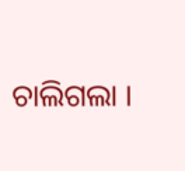ଚାଲିଗଲା ।